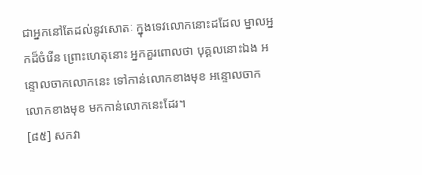ជាអ្នកនៅតែដល់នូវសោតៈ ក្នុងទេវលោកនោះដដែល ម្នាលអ្នកដ៏ចំរើន ព្រោះហេតុនោះ អ្នកគួរពោលថា បុគ្គលនោះឯង អន្ទោលចាកលោកនេះ ទៅកាន់លោកខាងមុខ អន្ទោលចាកលោកខាងមុខ មកកាន់លោកនេះដែរ។
[៨៥] សកវា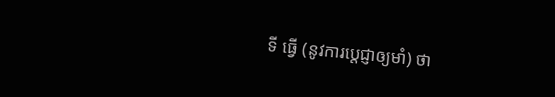ទី ធ្វើ (នូវការប្តេជ្ញាឲ្យមាំ) ថា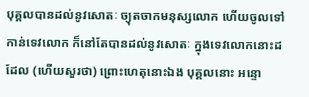បុគ្គលបានដល់នូវសោតៈ ច្យុតចាកមនុស្សលោក ហើយចូលទៅកាន់ទេវលោក ក៏នៅតែបានដល់នូវសោតៈ ក្នុងទេវលោកនោះដដែល (ហើយសួរថា) ព្រោះហេតុនោះឯង បុគ្គលនោះ អន្ទោ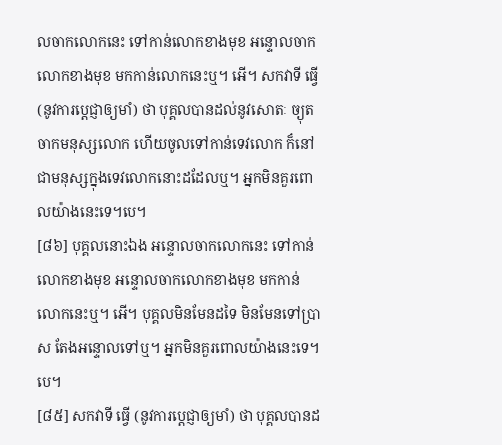លចាកលោកនេះ ទៅកាន់លោកខាងមុខ អន្ទោលចាកលោកខាងមុខ មកកាន់លោកនេះឬ។ អើ។ សកវាទី ធ្វើ (នូវការប្តេជ្ញាឲ្យមាំ) ថា បុគ្គលបានដល់នូវសោតៈ ច្យុតចាកមនុស្សលោក ហើយចូលទៅកាន់ទេវលោក ក៏នៅជាមនុស្សក្នុងទេវលោកនោះដដែលឬ។ អ្នកមិនគួរពោលយ៉ាងនេះទេ។បេ។
[៨៦] បុគ្គលនោះឯង អន្ទោលចាកលោកនេះ ទៅកាន់លោកខាងមុខ អន្ទោលចាកលោកខាងមុខ មកកាន់លោកនេះឬ។ អើ។ បុគ្គលមិនមែនដទៃ មិនមែនទៅប្រាស តែងអន្ទោលទៅឬ។ អ្នកមិនគួរពោលយ៉ាងនេះទេ។បេ។
[៨៥] សកវាទី ធ្វើ (នូវការប្តេជ្ញាឲ្យមាំ) ថា បុគ្គលបានដ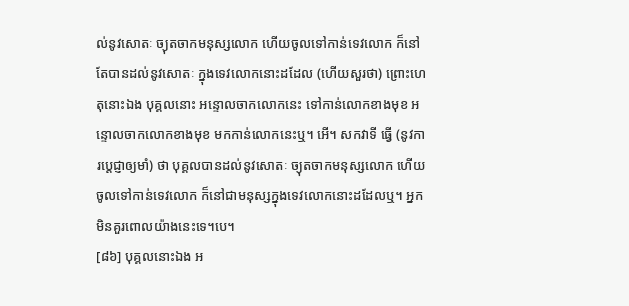ល់នូវសោតៈ ច្យុតចាកមនុស្សលោក ហើយចូលទៅកាន់ទេវលោក ក៏នៅតែបានដល់នូវសោតៈ ក្នុងទេវលោកនោះដដែល (ហើយសួរថា) ព្រោះហេតុនោះឯង បុគ្គលនោះ អន្ទោលចាកលោកនេះ ទៅកាន់លោកខាងមុខ អន្ទោលចាកលោកខាងមុខ មកកាន់លោកនេះឬ។ អើ។ សកវាទី ធ្វើ (នូវការប្តេជ្ញាឲ្យមាំ) ថា បុគ្គលបានដល់នូវសោតៈ ច្យុតចាកមនុស្សលោក ហើយចូលទៅកាន់ទេវលោក ក៏នៅជាមនុស្សក្នុងទេវលោកនោះដដែលឬ។ អ្នកមិនគួរពោលយ៉ាងនេះទេ។បេ។
[៨៦] បុគ្គលនោះឯង អ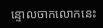ន្ទោលចាកលោកនេះ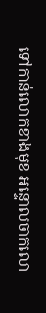ទៅកាន់លោកខាងមុខ អន្ទោលចាកលោ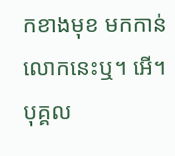កខាងមុខ មកកាន់លោកនេះឬ។ អើ។ បុគ្គល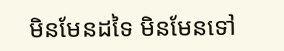មិនមែនដទៃ មិនមែនទៅ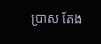ប្រាស តែង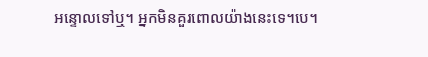អន្ទោលទៅឬ។ អ្នកមិនគួរពោលយ៉ាងនេះទេ។បេ។